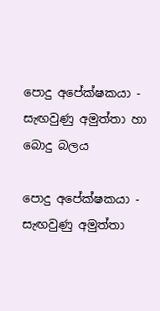පොදු අපේක්ෂකයා - සැඟවුණු අමුත්තා හා බොදු බලය

පොදු අපේක්ෂකයා - සැඟවුණු අමුත්තා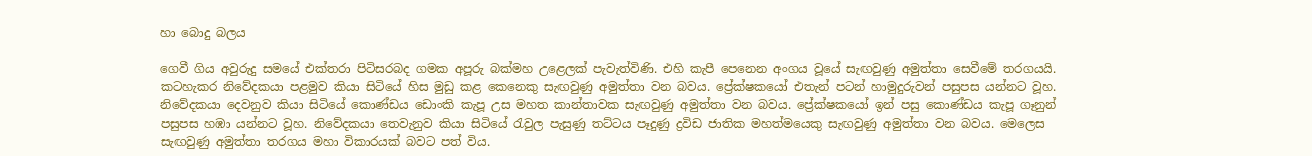හා බොදු බලය

ගෙවී ගිය අවුරුදු සමයේ එක්තරා පිටිසරබද ගමක අපූරු බක්මහ උළෙලක් පැවැත්විණි. එහි කැපී පෙනෙන අංගය වූයේ සැඟවුණු අමුත්තා සෙවීමේ තරගයයි. කටහැකර නිවේදකයා පළමුව කියා සිටියේ හිස මුඩු කළ කෙනෙකු සැඟවුණු අමුත්තා වන බවය. ප්‍රේක්ෂකයෝ එතැන් පටන් හාමුදුරුවන් පසුපස යන්නට වූහ. නිවේදකයා දෙවනුව කියා සිටියේ කොණ්ඩය ඩොංකි කැපූ උස මහත කාන්තාවක සැඟවුණු අමුත්තා වන බවය. ප්‍රේක්ෂකයෝ ඉන් පසු කොණ්ඩය කැපූ ගෑනුන් පසුපස හඹා යන්නට වූහ. නිවේදකයා තෙවැනුව කියා සිටියේ රැවුල පැසුණු තට්ටය පෑදුණු ද්‍රවිඩ ජාතික මහත්මයෙකු සැඟවුණු අමුත්තා වන බවය. මෙලෙස සැඟවුණු අමුත්තා තරගය මහා විකාරයක් බවට පත් විය.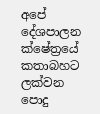අපේ දේශපාලන ක්ෂේත්‍රයේ කතාබහට ලක්වන පොදු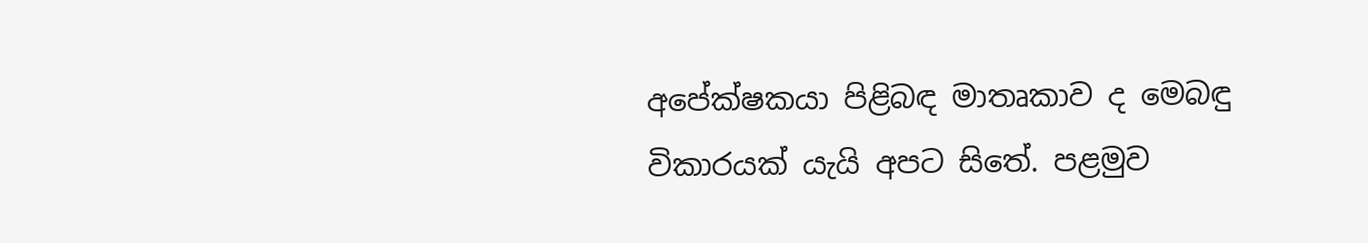අපේක්ෂකයා පිළිබඳ මාතෘකාව ද මෙබඳු විකාරයක් යැයි අපට සිතේ. පළමුව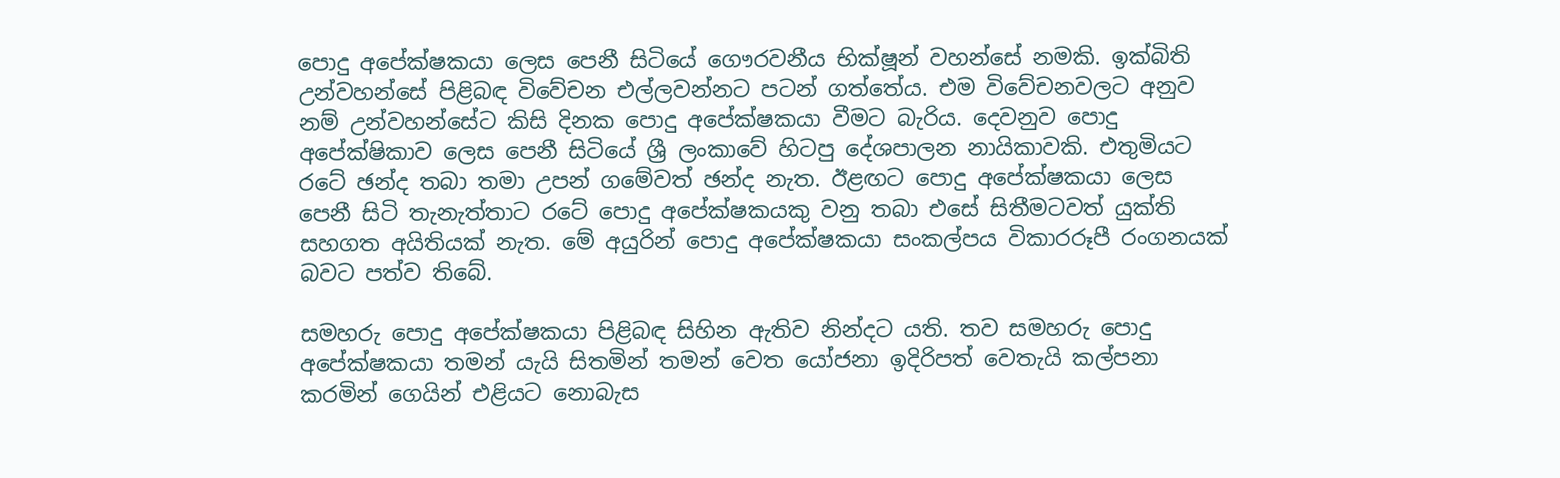පොදු අපේක්ෂකයා ලෙස පෙනී සිටියේ ගෞරවනීය භික්ෂූන් වහන්සේ නමකි. ඉක්බිති උන්වහන්සේ පිළිබඳ විවේචන එල්ලවන්නට පටන් ගත්තේය. එම විවේචනවලට අනුව නම් උන්වහන්සේට කිසි දිනක පොදු අපේක්ෂකයා වීමට බැරිය. දෙවනුව පොදු අපේක්ෂිකාව ලෙස පෙනී සිටියේ ශ්‍රී ලංකාවේ හිටපු දේශපාලන නායිකාවකි. එතුමියට රටේ ඡන්ද තබා තමා උපන් ගමේවත් ඡන්ද නැත. ඊළඟට පොදු අපේක්ෂකයා ලෙස පෙනී සිටි තැනැත්තාට රටේ පොදු අපේක්ෂකයකු වනු තබා එසේ සිතීමටවත් යුක්ති සහගත අයිතියක් නැත. මේ අයුරින් පොදු අපේක්ෂකයා සංකල්පය විකාරරූපී රංගනයක් බවට පත්ව තිබේ.

සමහරු පොදු අපේක්ෂකයා පිළිබඳ සිහින ඇතිව නින්දට යති. තව සමහරු පොදු අපේක්ෂකයා තමන් යැයි සිතමින් තමන් වෙත යෝජනා ඉදිරිපත් වෙතැයි කල්පනා කරමින් ගෙයින් එළියට නොබැස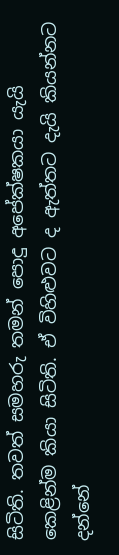සිටිති. තවත් සමහරු තමන් පොදු අපේක්ෂකයා යැයි කෙළින්ම කියා සිටිති. ඒ විහිළුවට ද ඇත්තට දැයි කියන්නට දන්නේ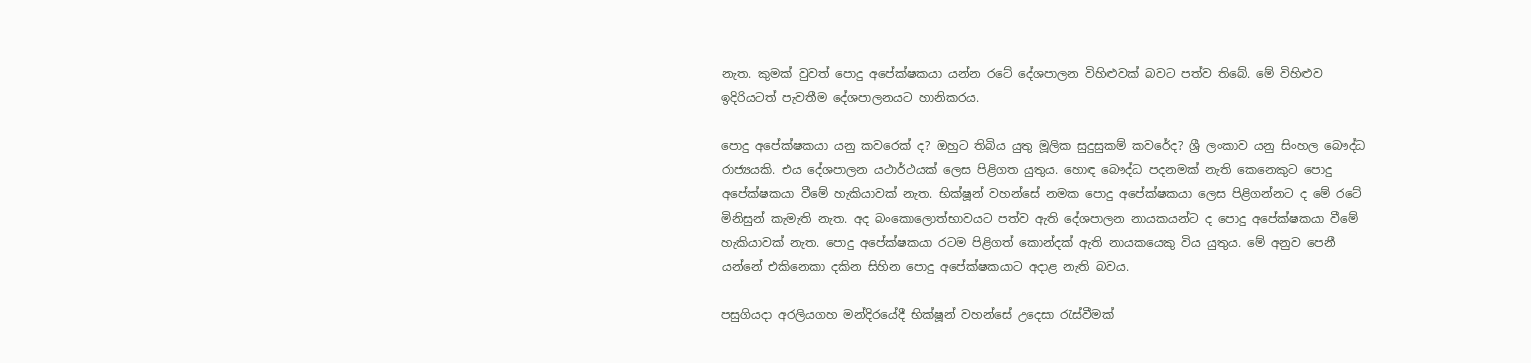නැත. කුමක් වුවත් පොදු අපේක්ෂකයා යන්න රටේ දේශපාලන විහිළුවක් බවට පත්ව තිබේ. මේ විහිළුව ඉදිරියටත් පැවතීම දේශපාලනයට හානිකරය.

පොදු අපේක්ෂකයා යනු කවරෙක් ද? ඔහුට තිබිය යුතු මූලික සුදුසුකම් කවරේද? ශ්‍රී ලංකාව යනු සිංහල බෞද්ධ රාජ්‍යයකි. එය දේශපාලන යථාර්ථයක් ලෙස පිළිගත යුතුය. හොඳ බෞද්ධ පදනමක් නැති කෙනෙකුට පොදු අපේක්ෂකයා වීමේ හැකියාවක් නැත. භික්ෂූන් වහන්සේ නමක පොදු අපේක්ෂකයා ලෙස පිළිගන්නට ද මේ රටේ මිනිසුන් කැමැති නැත. අද බංකොලොත්භාවයට පත්ව ඇති දේශපාලන නායකයන්ට ද පොදු අපේක්ෂකයා වීමේ හැකියාවක් නැත. පොදු අපේක්ෂකයා රටම පිළිගත් කොන්දක් ඇති නායකයෙකු විය යුතුය. මේ අනුව පෙනී යන්නේ එකිනෙකා දකින සිහින පොදු අපේක්ෂකයාට අදාළ නැති බවය.

පසුගියදා අරලියගහ මන්දිරයේදී භික්ෂූන් වහන්සේ උදෙසා රැස්වීමක්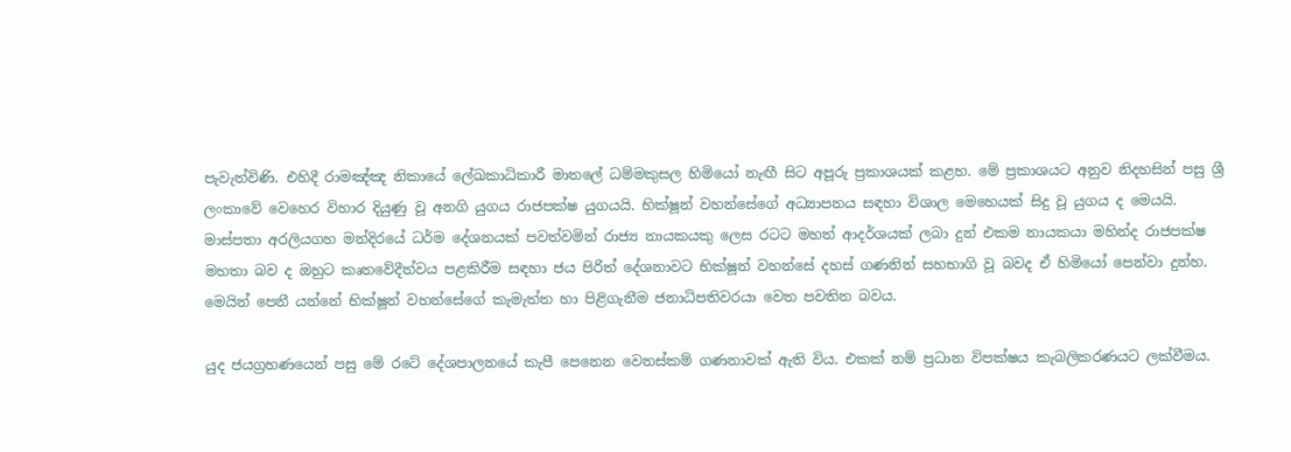පැවැත්විණි. එහිදී රාමඤ්ඤ නිකායේ ලේඛකාධිකාරී මාතලේ ධම්මකුසල හිමියෝ නැඟී සිට අපූරු ප්‍රකාශයක් කළහ. මේ ප්‍රකාශයට අනුව නිදහසින් පසු ශ්‍රී ලංකාවේ වෙහෙර විහාර දියුණු වූ අනගි යුගය රාජපක්ෂ යුගයයි. භික්ෂූන් වහන්සේගේ අධ්‍යාපනය සඳහා විශාල ‍මෙහෙයක් සිදු වූ යුගය ද මෙයයි. මාස්පතා අරලියගහ මන්දිරයේ ධර්ම දේශනයක් පවත්වමින් රාජ්‍ය නායකයකු ලෙස රටට මහත් ආදර්ශයක් ලබා දුන් එකම නායකයා මහින්ද රාජපක්ෂ මහතා බව ද ඔහුට කෘතවේදීත්වය පළකිරීම සඳහා ජය පිරිත් දේශනාවට භික්ෂූන් වහන්සේ දහස් ගණනින් සහභාගි වූ බවද ඒ හිමියෝ පෙන්වා දුන්හ. මෙයින් පෙනී යන්නේ භික්ෂූන් වහන්සේගේ කැමැත්ත හා පිළිගැනීම ජනාධිපතිවරයා වෙත පවතින බවය.

යුද ජයග්‍රහණයෙන් පසු මේ රටේ දේශපාලනයේ කැපී පෙනෙන වෙනස්කම් ගණනාවක් ඇති විය. එකක් නම් ප්‍රධාන විපක්ෂය කැබලිකරණයට ලක්වීමය.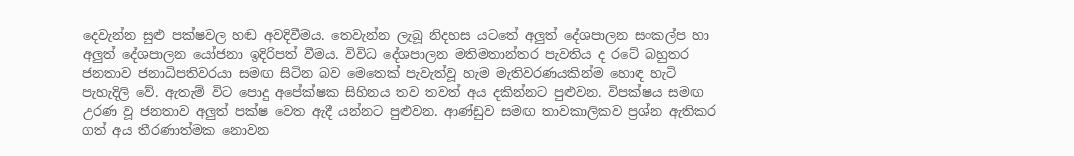දෙවැන්න සුළු පක්ෂවල හඬ අවදිවීමය. තෙවැන්න ලැබූ නිදහස යටතේ අලුත් දේශපාලන සංකල්ප හා අලුත් දේශපාලන යෝජනා ඉදිරිපත් වීමය. විවිධ දේශපාලන මතිමතාන්තර පැවතිය ද රටේ බහුතර ජනතාව ජනාධිපතිවරයා සමඟ සිටින බව මෙතෙක් පැවැත්වූ හැම මැතිවරණයකින්ම හොඳ හැටි පැහැදිලි වේ. ඇතැම් විට පොදු අපේක්ෂක සිහිනය තව තවත් අය දකින්නට පුළුවන. විපක්ෂය සමඟ උරණ වූ ජනතාව අලුත් පක්ෂ වෙත ඇදී යන්නට පුළුවන. ආණ්ඩුව සමඟ තාවකාලිකව ප්‍රශ්න ඇතිකර ගත් අය තීරණාත්මක නොවන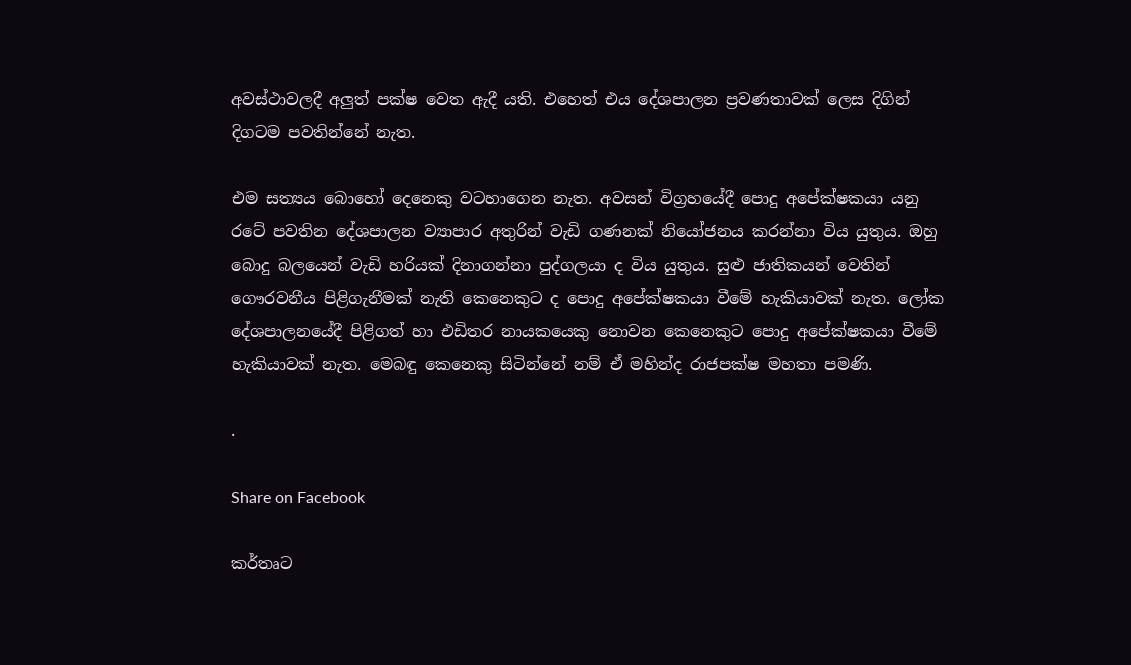අවස්ථාවලදී අලුත් පක්ෂ වෙත ඇදී යති. එහෙත් එය දේශපාලන ප්‍රවණතාවක් ලෙස දිගින් දිගටම පවතින්නේ නැත.

එම සත්‍යය බොහෝ දෙනෙකු වටහාගෙන නැත. අවසන් විග්‍රහයේදී පොදු අපේක්ෂකයා යනු රටේ පවතින දේශපාලන ව්‍යාපාර අතුරින් වැඩි ගණනක් නියෝජනය කරන්නා විය යුතුය. ඔහු බොදු බලයෙන් වැඩි හරියක් දිනාගන්නා පුද්ගලයා ද විය යුතුය. සුළු ජාතිකයන් වෙතින් ගෞරවනීය පිළිගැනීමක් නැති කෙනෙකුට ද පොදු අපේක්ෂකයා වීමේ හැකියාවක් නැත. ලෝක දේශපාලනයේදී පිළිගත් හා එඩිතර නායකයෙකු නොවන කෙනෙකුට පොදු අපේක්ෂකයා වීමේ හැකියාවක් නැත. මෙබඳු කෙනෙකු සිටින්නේ නම් ඒ මහින්ද රාජපක්ෂ මහතා පමණි.

.

Share on Facebook

කර්තෘට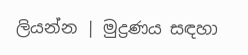ලියන්න | මුද්‍රණය සඳහා